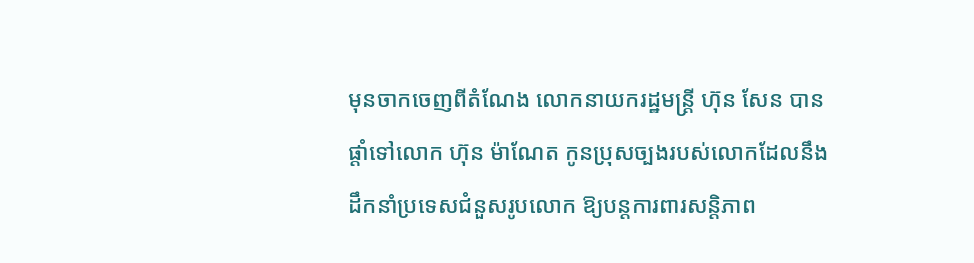មុនចាកចេញពីតំណែង លោកនាយករដ្ឋមន្ត្រី ហ៊ុន សែន បានផ្តាំទៅលោក ហ៊ុន ម៉ាណែត កូនប្រុសច្បងរបស់លោកដែលនឹងដឹកនាំប្រទេសជំនួសរូបលោក ឱ្យបន្តការពារសន្តិភាព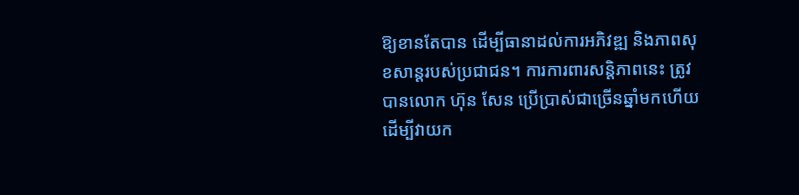ឱ្យខានតែបាន ដើម្បីធានាដល់ការអភិវឌ្ឍ និងភាពសុខសាន្តរបស់ប្រជាជន។ ការការពារសន្តិភាពនេះ ត្រូវបានលោក ហ៊ុន សែន ប្រើប្រាស់ជាច្រើនឆ្នាំមកហើយ ដើម្បីវាយក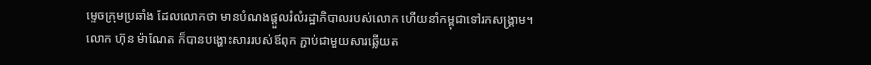ម្ទេចក្រុមប្រឆាំង ដែលលោកថា មានបំណងផ្តួលរំលំរដ្ឋាភិបាលរបស់លោក ហើយនាំកម្ពុជាទៅរកសង្គ្រាម។
លោក ហ៊ុន ម៉ាណែត ក៏បានបង្ហោះសាររបស់ឪពុក ភ្ជាប់ជាមួយសារឆ្លើយត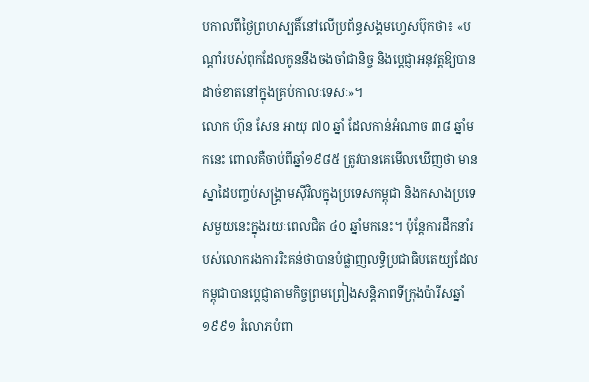បកាលពីថ្ងៃព្រហស្បតិ៍នៅលើប្រព័ន្ធសង្គមហ្វេសប៊ុកថា៖ «បណ្តាំរបស់ពុកដែលកូននឹងចងចាំជានិច្ច និងប្តេជ្ញាអនុវត្តឱ្យបានដាច់ខាតនៅក្នុងគ្រប់កាលៈទេសៈ»។
លោក ហ៊ុន សែន អាយុ ៧០ ឆ្នាំ ដែលកាន់អំណាច ៣៨ ឆ្នាំមកនេះ ពោលគឺចាប់ពីឆ្នាំ១៩៨៥ ត្រូវបានគេមើលឃើញថា មានស្នាដៃបញ្ចប់សង្រ្គាមស៊ីវិលក្នុងប្រទេសកម្ពុជា និងកសាងប្រទេសមួយនេះក្នុងរយៈពេលជិត ៤០ ឆ្នាំមកនេះ។ ប៉ុន្តែការដឹកនាំរបស់លោករងការរិះគន់ថាបានបំផ្លាញលទ្ធិប្រជាធិបតេយ្យដែលកម្ពុជាបានប្តេជ្ញាតាមកិច្ចព្រមព្រៀងសន្តិភាពទីក្រុងប៉ារីសឆ្នាំ ១៩៩១ រំលោភបំពា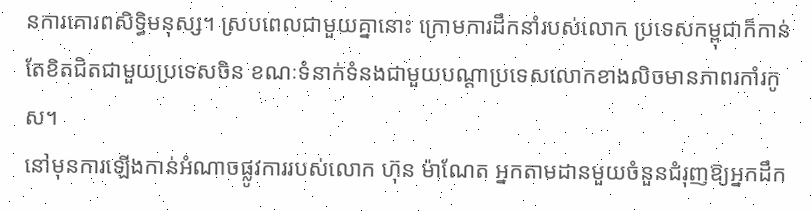នការគោរពសិទ្ធិមនុស្ស។ ស្របពេលជាមួយគ្នានោះ ក្រោមការដឹកនាំរបស់លោក ប្រទេសកម្ពុជាក៏កាន់តែខិតជិតជាមួយប្រទេសចិន ខណៈទំនាក់ទំនងជាមួយបណ្តាប្រទេសលោកខាងលិចមានភាពរកាំរកូស។
នៅមុនការឡើងកាន់អំណាចផ្លូវការរបស់លោក ហ៊ុន ម៉ាណែត អ្នកតាមដានមួយចំនួនជំរុញឱ្យអ្នកដឹក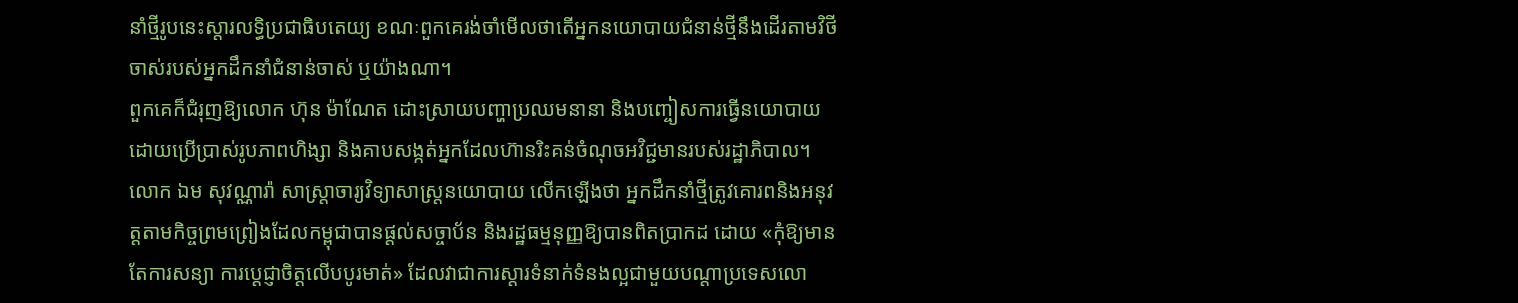នាំថ្មីរូបនេះស្តារលទ្ធិប្រជាធិបតេយ្យ ខណៈពួកគេរង់ចាំមើលថាតើអ្នកនយោបាយជំនាន់ថ្មីនឹងដើរតាមវិថីចាស់របស់អ្នកដឹកនាំជំនាន់ចាស់ ឬយ៉ាងណា។
ពួកគេក៏ជំរុញឱ្យលោក ហ៊ុន ម៉ាណែត ដោះស្រាយបញ្ហាប្រឈមនានា និងបញ្ចៀសការធ្វើនយោបាយ ដោយប្រើប្រាស់រូបភាពហិង្សា និងគាបសង្កត់អ្នកដែលហ៊ានរិះគន់ចំណុចអវិជ្ជមានរបស់រដ្ឋាភិបាល។
លោក ឯម សុវណ្ណារ៉ា សាស្ត្រាចារ្យវិទ្យាសាស្ត្រនយោបាយ លើកឡើងថា អ្នកដឹកនាំថ្មីត្រូវគោរពនិងអនុវត្តតាមកិច្ចព្រមព្រៀងដែលកម្ពុជាបានផ្តល់សច្ចាប័ន និងរដ្ឋធម្មនុញ្ញឱ្យបានពិតប្រាកដ ដោយ «កុំឱ្យមានតែការសន្យា ការប្តេជ្ញាចិត្តលើបបូរមាត់» ដែលវាជាការស្តារទំនាក់ទំនងល្អជាមួយបណ្តាប្រទេសលោ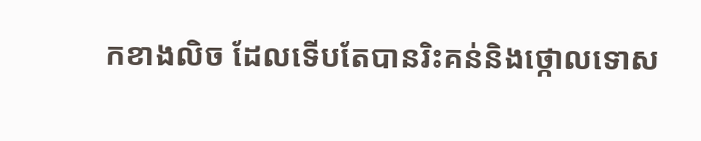កខាងលិច ដែលទើបតែបានរិះគន់និងថ្កោលទោស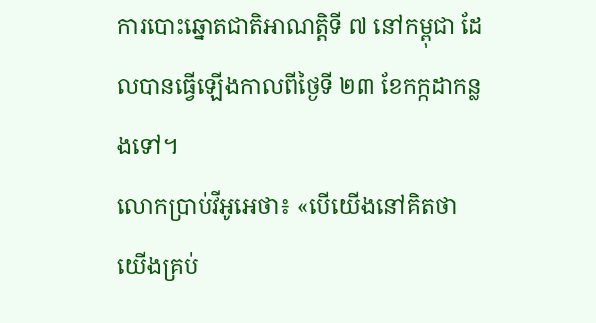ការបោះឆ្នោតជាតិអាណត្តិទី ៧ នៅកម្ពុជា ដែលបានធ្វើឡើងកាលពីថ្ងៃទី ២៣ ខែកក្កដាកន្លងទៅ។
លោកប្រាប់វីអូអេថា៖ «បើយើងនៅគិតថា យើងគ្រប់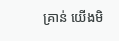គ្រាន់ យើងមិ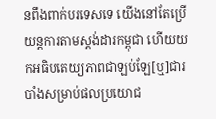នពឹងពាក់បរទេសទេ យើងនៅតែប្រើយន្តការតាមស្តង់ដារកម្ពុជា ហើយយកអធិបតេយ្យភាពជាឡប់ឡែ[ឬ]ជារបាំងសម្រាប់ផលប្រយោជ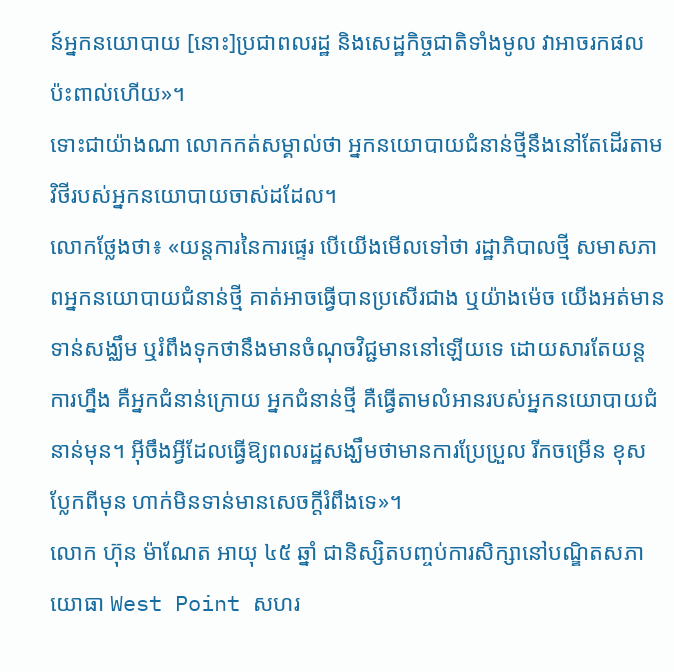ន៍អ្នកនយោបាយ [នោះ]ប្រជាពលរដ្ឋ និងសេដ្ឋកិច្ចជាតិទាំងមូល វាអាចរកផលប៉ះពាល់ហើយ»។
ទោះជាយ៉ាងណា លោកកត់សម្គាល់ថា អ្នកនយោបាយជំនាន់ថ្មីនឹងនៅតែដើរតាមវិថីរបស់អ្នកនយោបាយចាស់ដដែល។
លោកថ្លែងថា៖ «យន្តការនៃការផ្ទេរ បើយើងមើលទៅថា រដ្ឋាភិបាលថ្មី សមាសភាពអ្នកនយោបាយជំនាន់ថ្មី គាត់អាចធ្វើបានប្រសើរជាង ឬយ៉ាងម៉េច យើងអត់មានទាន់សង្ឈឹម ឬរំពឹងទុកថានឹងមានចំណុចវិជ្ជមាននៅឡើយទេ ដោយសារតែយន្តការហ្នឹង គឺអ្នកជំនាន់ក្រោយ អ្នកជំនាន់ថ្មី គឺធ្វើតាមលំអានរបស់អ្នកនយោបាយជំនាន់មុន។ អ៊ីចឹងអ្វីដែលធ្វើឱ្យពលរដ្ឋសង្ឃឹមថាមានការប្រែប្រួល រីកចម្រើន ខុសប្លែកពីមុន ហាក់មិនទាន់មានសេចក្តីរំពឹងទេ»។
លោក ហ៊ុន ម៉ាណែត អាយុ ៤៥ ឆ្នាំ ជានិស្សិតបញ្ចប់ការសិក្សានៅបណ្ឌិតសភាយោធា West Point សហរ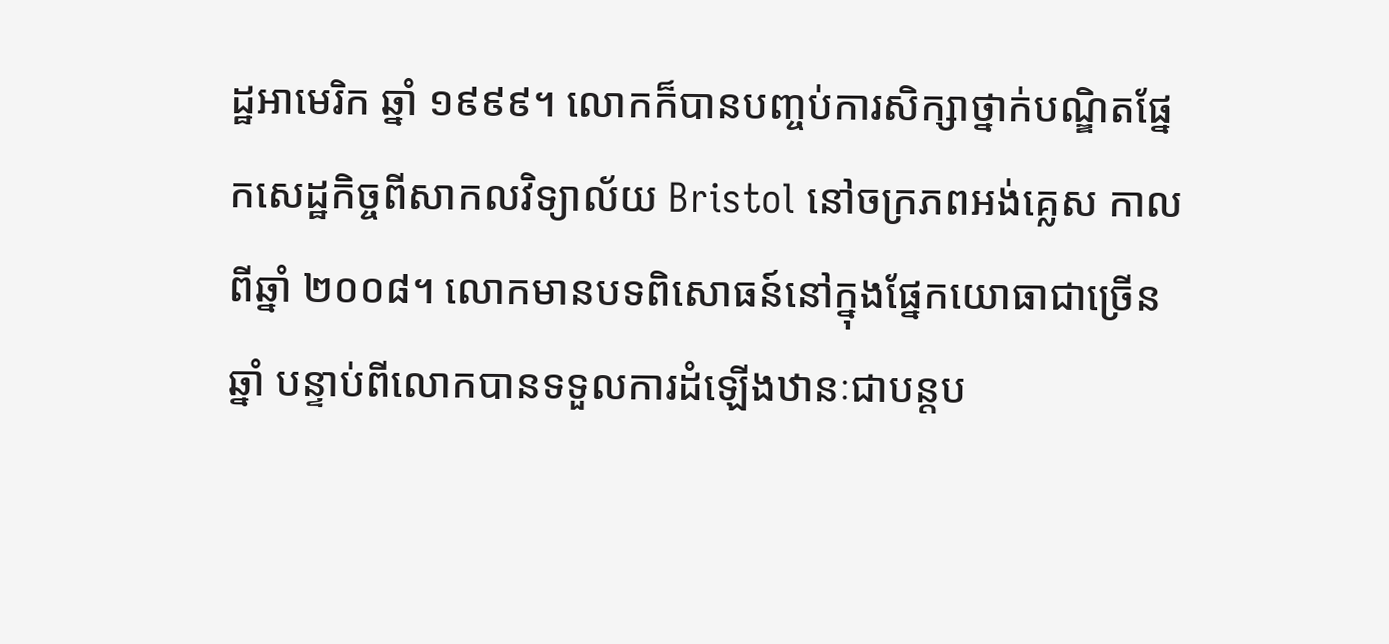ដ្ឋអាមេរិក ឆ្នាំ ១៩៩៩។ លោកក៏បានបញ្ចប់ការសិក្សាថ្នាក់បណ្ឌិតផ្នែកសេដ្ឋកិច្ចពីសាកលវិទ្យាល័យ Bristol នៅចក្រភពអង់គ្លេស កាលពីឆ្នាំ ២០០៨។ លោកមានបទពិសោធន៍នៅក្នុងផ្នែកយោធាជាច្រើនឆ្នាំ បន្ទាប់ពីលោកបានទទួលការដំឡើងឋានៈជាបន្តប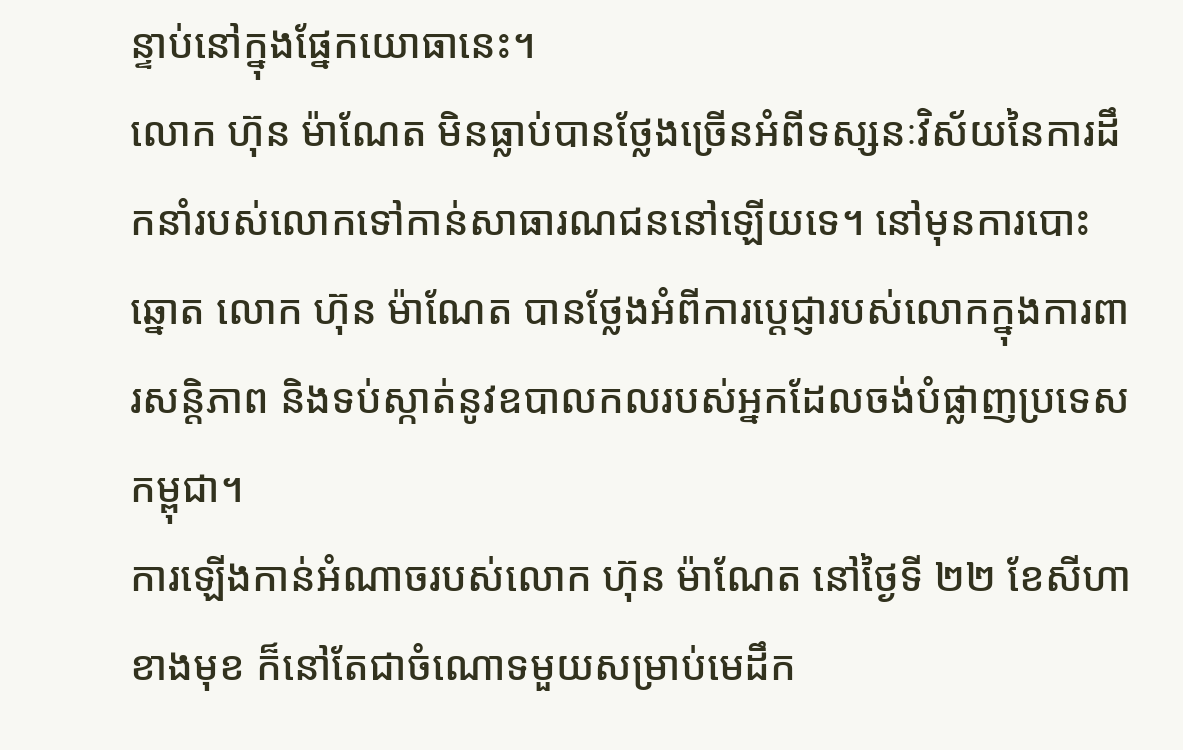ន្ទាប់នៅក្នុងផ្នែកយោធានេះ។
លោក ហ៊ុន ម៉ាណែត មិនធ្លាប់បានថ្លែងច្រើនអំពីទស្សនៈវិស័យនៃការដឹកនាំរបស់លោកទៅកាន់សាធារណជននៅឡើយទេ។ នៅមុនការបោះឆ្នោត លោក ហ៊ុន ម៉ាណែត បានថ្លែងអំពីការប្តេជ្ញារបស់លោកក្នុងការពារសន្តិភាព និងទប់ស្កាត់នូវឧបាលកលរបស់អ្នកដែលចង់បំផ្លាញប្រទេសកម្ពុជា។
ការឡើងកាន់អំណាចរបស់លោក ហ៊ុន ម៉ាណែត នៅថ្ងៃទី ២២ ខែសីហាខាងមុខ ក៏នៅតែជាចំណោទមួយសម្រាប់មេដឹក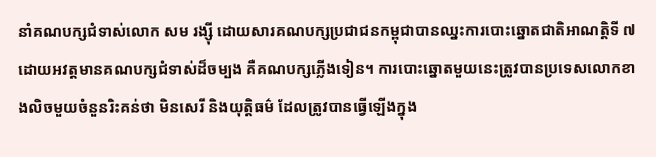នាំគណបក្សជំទាស់លោក សម រង្ស៊ី ដោយសារគណបក្សប្រជាជនកម្ពុជាបានឈ្នះការបោះឆ្នោតជាតិអាណត្តិទី ៧ ដោយអវត្តមានគណបក្សជំទាស់ដ៏ចម្បង គឺគណបក្សភ្លើងទៀន។ ការបោះឆ្នោតមួយនេះត្រូវបានប្រទេសលោកខាងលិចមួយចំនួនរិះគន់ថា មិនសេរី និងយុត្តិធម៌ ដែលត្រូវបានធ្វើឡើងក្នុង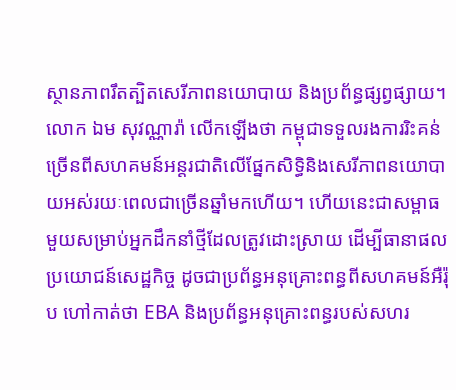ស្ថានភាពរឹតត្បិតសេរីភាពនយោបាយ និងប្រព័ន្ធផ្សព្វផ្សាយ។
លោក ឯម សុវណ្ណារ៉ា លើកឡើងថា កម្ពុជាទទួលរងការរិះគន់ច្រើនពីសហគមន៍អន្តរជាតិលើផ្នែកសិទ្ធិនិងសេរីភាពនយោបាយអស់រយៈពេលជាច្រើនឆ្នាំមកហើយ។ ហើយនេះជាសម្ពាធមួយសម្រាប់អ្នកដឹកនាំថ្មីដែលត្រូវដោះស្រាយ ដើម្បីធានាផលប្រយោជន៍សេដ្ឋកិច្ច ដូចជាប្រព័ន្ធអនុគ្រោះពន្ធពីសហគមន៍អឺរ៉ុប ហៅកាត់ថា EBA និងប្រព័ន្ធអនុគ្រោះពន្ធរបស់សហរ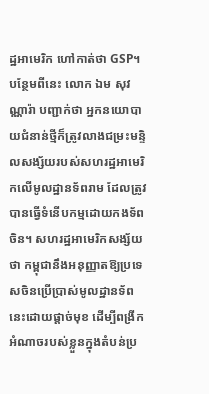ដ្ឋអាមេរិក ហៅកាត់ថា GSP។
បន្ថែមពីនេះ លោក ឯម សុវណ្ណារ៉ា បញ្ជាក់ថា អ្នកនយោបាយជំនាន់ថ្មីក៏ត្រូវលាងជម្រះមន្ទិលសង្ស័យរបស់សហរដ្ឋអាមេរិកលើមូលដ្ឋានទ័ពរាម ដែលត្រូវបានធ្វើទំនើបកម្មដោយកងទ័ពចិន។ សហរដ្ឋអាមេរិកសង្ស័យថា កម្ពុជានឹងអនុញ្ញាតឱ្យប្រទេសចិនប្រើប្រាស់មូលដ្ឋានទ័ពនេះដោយផ្តាច់មុខ ដើម្បីពង្រីកអំណាចរបស់ខ្លួនក្នុងតំបន់ប្រ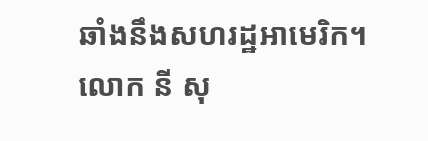ឆាំងនឹងសហរដ្ឋអាមេរិក។
លោក នី សុ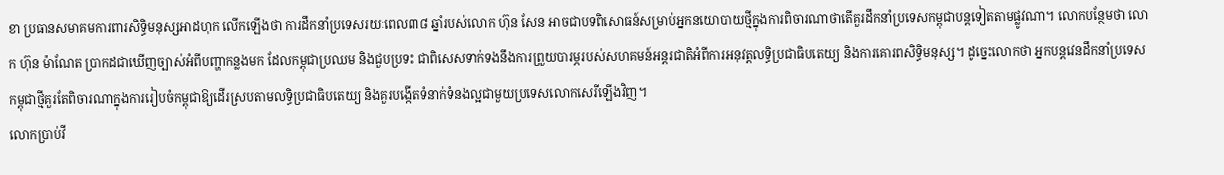ខា ប្រធានសមាគមការពារសិទ្ធិមនុស្សអាដហុក លើកឡើងថា ការដឹកនាំប្រទេសរយៈពេល៣៨ ឆ្នាំរបស់លោក ហ៊ុន សែន អាចជាបទពិសោធន៍សម្រាប់អ្នកនយោបាយថ្មីក្នុងការពិចារណាថាតើគួរដឹកនាំប្រទេសកម្ពុជាបន្តទៀតតាមផ្លូវណា។ លោកបន្ថែមថា លោក ហ៊ុន ម៉ាណែត ប្រាកដជាឃើញច្បាស់អំពីបញ្ហាកន្លងមក ដែលកម្ពុជាប្រឈម និងជួបប្រទះ ជាពិសេសទាក់ទងនឹងការព្រួយបារម្ភរបស់សហគមន៍អន្តរជាតិអំពីការអនុវត្តលទ្ធិប្រជាធិបតេយ្យ និងការគោរពសិទ្ធិមនុស្ស។ ដូច្នេះលោកថា អ្នកបន្តវេនដឹកនាំប្រទេសកម្ពុជាថ្មីគួរតែពិចារណាក្នុងការរៀបចំកម្ពុជាឱ្យដើរស្របតាមលទ្ធិប្រជាធិបតេយ្យ និងគួរបង្កើតទំនាក់ទំនងល្អជាមួយប្រទេសលោកសេរីឡើងវិញ។
លោកប្រាប់វី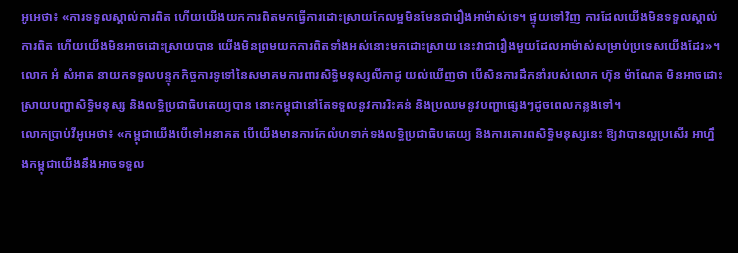អូអេថា៖ «ការទទួលស្គាល់ការពិត ហើយយើងយកការពិតមកធ្វើការដោះស្រាយកែលម្អមិនមែនជារឿងអាម៉ាស់ទេ។ ផ្ទុយទៅវិញ ការដែលយើងមិនទទួលស្គាល់ការពិត ហើយយើងមិនអាចដោះស្រាយបាន យើងមិនព្រមយកការពិតទាំងអស់នោះមកដោះស្រាយ នេះវាជារឿងមួយដែលអាម៉ាស់សម្រាប់ប្រទេសយើងដែរ»។
លោក អំ សំអាត នាយកទទួលបន្ទុកកិច្ចការទូទៅនៃសមាគមការពារសិទ្ធិមនុស្សលីកាដូ យល់ឃើញថា បើសិនការដឹកនាំរបស់លោក ហ៊ុន ម៉ាណែត មិនអាចដោះស្រាយបញ្ហាសិទ្ធិមនុស្ស និងលទ្ធិប្រជាធិបតេយ្យបាន នោះកម្ពុជានៅតែទទួលនូវការរិះគន់ និងប្រឈមនូវបញ្ហាផ្សេងៗដូចពេលកន្លងទៅ។
លោកប្រាប់វីអូអេថា៖ «កម្ពុជាយើងបើទៅអនាគត បើយើងមានការកែលំហទាក់ទងលទ្ធិប្រជាធិបតេយ្យ និងការគោរពសិទ្ធិមនុស្សនេះ ឱ្យវាបានល្អប្រសើរ អាហ្នឹងកម្ពុជាយើងនឹងអាចទទួល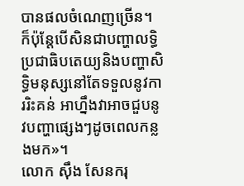បានផលចំណេញច្រើន។ ក៏ប៉ុន្តែបើសិនជាបញ្ហាលទ្ធិប្រជាធិបតេយ្យនិងបញ្ហាសិទ្ធិមនុស្សនៅតែទទួលនូវការរិះគន់ អាហ្នឹងវាអាចជួបនូវបញ្ហាផ្សេងៗដូចពេលកន្លងមក»។
លោក ស៊ឹង សែនករុ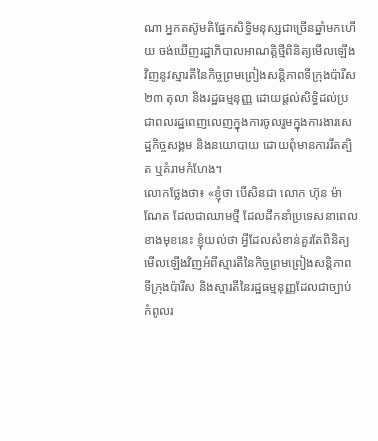ណា អ្នកតស៊ូមតិផ្នែកសិទ្ធិមនុស្សជាច្រើនឆ្នាំមកហើយ ចង់ឃើញរដ្ឋាភិបាលអាណត្តិថ្មីពិនិត្យមើលឡើងវិញនូវស្មារតីនៃកិច្ចព្រមព្រៀងសន្តិភាពទីក្រុងប៉ារីស ២៣ តុលា និងរដ្ឋធម្មនុញ្ញ ដោយផ្តល់សិទ្ធិដល់ប្រជាពលរដ្ឋពេញលេញក្នុងការចូលរួមក្នុងការងារសេដ្ឋកិច្ចសង្គម និងនយោបាយ ដោយពុំមានការរឹតត្បិត ឬគំរាមកំហែង។
លោកថ្លែងថា៖ «ខ្ញុំថា បើសិនជា លោក ហ៊ុន ម៉ាណែត ដែលជាឈាមថ្មី ដែលដឹកនាំប្រទេសនាពេលខាងមុខនេះ ខ្ញុំយល់ថា អ្វីដែលសំខាន់គួរតែពិនិត្យមើលឡើងវិញអំពីស្មារតីនៃកិច្ចព្រមព្រៀងសន្តិភាពទីក្រុងប៉ារីស និងស្មារតីនៃរដ្ឋធម្មនុញ្ញដែលជាច្បាប់កំពូលរ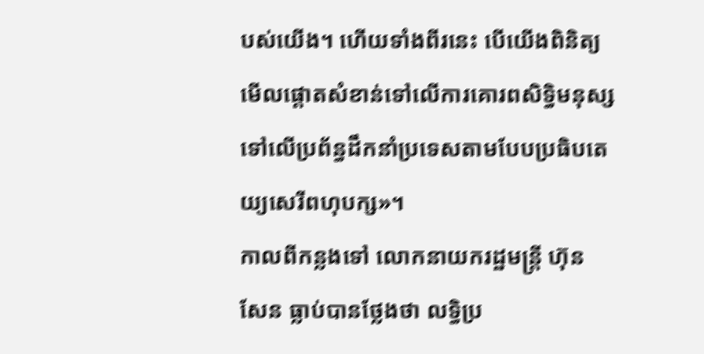បស់យើង។ ហើយទាំងពីរនេះ បើយើងពិនិត្យមើលផ្តោតសំខាន់ទៅលើការគោរពសិទ្ធិមនុស្ស ទៅលើប្រព័ន្ធដឹកនាំប្រទេសតាមបែបប្រធិបតេយ្យសេរីពហុបក្ស»។
កាលពីកន្លងទៅ លោកនាយករដ្ឋមន្ត្រី ហ៊ុន សែន ធ្លាប់បានថ្លែងថា លទ្ធិប្រ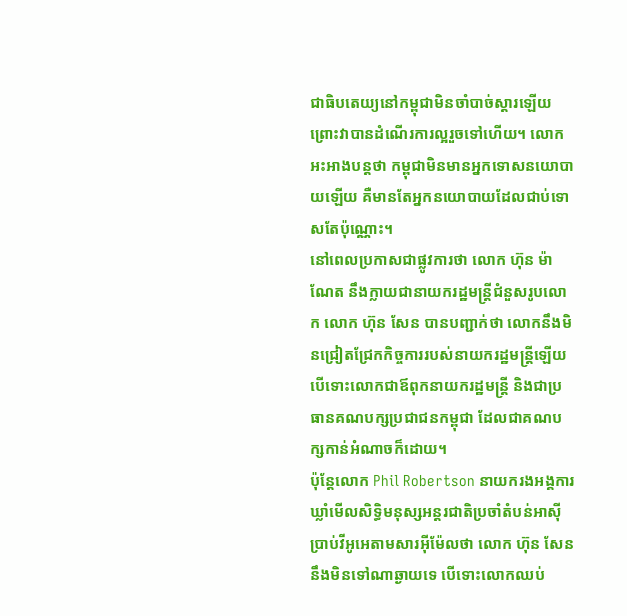ជាធិបតេយ្យនៅកម្ពុជាមិនចាំបាច់ស្តារឡើយ ព្រោះវាបានដំណើរការល្អរួចទៅហើយ។ លោកអះអាងបន្តថា កម្ពុជាមិនមានអ្នកទោសនយោបាយឡើយ គឺមានតែអ្នកនយោបាយដែលជាប់ទោសតែប៉ុណ្ណោះ។
នៅពេលប្រកាសជាផ្លូវការថា លោក ហ៊ុន ម៉ាណែត នឹងក្លាយជានាយករដ្ឋមន្ត្រីជំនួសរូបលោក លោក ហ៊ុន សែន បានបញ្ជាក់ថា លោកនឹងមិនជ្រៀតជ្រែកកិច្ចការរបស់នាយករដ្ឋមន្ត្រីឡើយ បើទោះលោកជាឪពុកនាយករដ្ឋមន្ត្រី និងជាប្រធានគណបក្សប្រជាជនកម្ពុជា ដែលជាគណបក្សកាន់អំណាចក៏ដោយ។
ប៉ុន្តែលោក Phil Robertson នាយករងអង្គការឃ្លាំមើលសិទ្ធិមនុស្សអន្តរជាតិប្រចាំតំបន់អាស៊ី ប្រាប់វីអូអេតាមសារអ៊ីម៉ែលថា លោក ហ៊ុន សែន នឹងមិនទៅណាឆ្ងាយទេ បើទោះលោកឈប់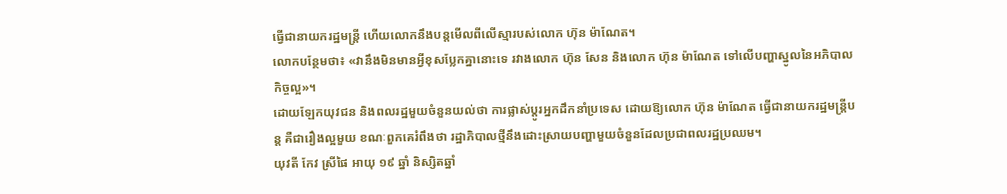ធ្វើជានាយករដ្ឋមន្ត្រី ហើយលោកនឹងបន្តមើលពីលើស្មារបស់លោក ហ៊ុន ម៉ាណែត។
លោកបន្ថែមថា៖ «វានឹងមិនមានអ្វីខុសប្លែកគ្នានោះទេ រវាងលោក ហ៊ុន សែន និងលោក ហ៊ុន ម៉ាណែត ទៅលើបញ្ហាស្នូលនៃអភិបាលកិច្ចល្អ»។
ដោយឡែកយុវជន និងពលរដ្ឋមួយចំនួនយល់ថា ការផ្លាស់ប្តូរអ្នកដឹកនាំប្រទេស ដោយឱ្យលោក ហ៊ុន ម៉ាណែត ធ្វើជានាយករដ្ឋមន្ត្រីបន្ត គឺជារឿងល្អមួយ ខណៈពួកគេរំពឹងថា រដ្ឋាភិបាលថ្មីនឹងដោះស្រាយបញ្ហាមួយចំនួនដែលប្រជាពលរដ្ឋប្រឈម។
យុវតី កែវ ស្រីផៃ អាយុ ១៩ ឆ្នាំ និស្សិតឆ្នាំ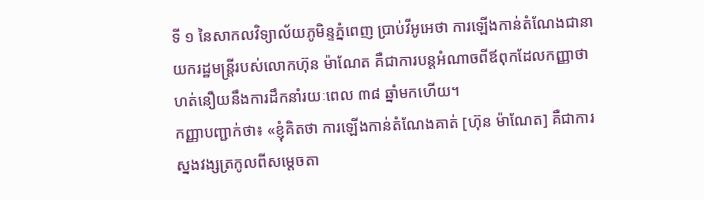ទី ១ នៃសាកលវិទ្យាល័យភូមិន្ទភ្នំពេញ ប្រាប់វីអូអេថា ការឡើងកាន់តំណែងជានាយករដ្ឋមន្ត្រីរបស់លោកហ៊ុន ម៉ាណែត គឺជាការបន្តអំណាចពីឪពុកដែលកញ្ញាថា ហត់នឿយនឹងការដឹកនាំរយៈពេល ៣៨ ឆ្នាំមកហើយ។
កញ្ញាបញ្ជាក់ថា៖ «ខ្ញុំគិតថា ការឡើងកាន់តំណែងគាត់ [ហ៊ុន ម៉ាណែត] គឺជាការស្នងវង្សត្រកូលពីសម្តេចតា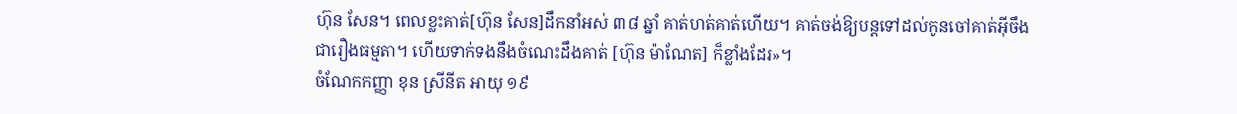ហ៊ុន សែន។ ពេលខ្លះគាត់[ហ៊ុន សែន]ដឹកនាំអស់ ៣៨ ឆ្នាំ គាត់ហត់គាត់ហើយ។ គាត់ចង់ឱ្យបន្តទៅដល់កូនចៅគាត់អ៊ីចឹង ជារឿងធម្មតា។ ហើយទាក់ទងនឹងចំណេះដឹងគាត់ [ហ៊ុន ម៉ាណែត] ក៏ខ្លាំងដែរ»។
ចំណែកកញ្ញា ខុន ស្រីនីត អាយុ ១៩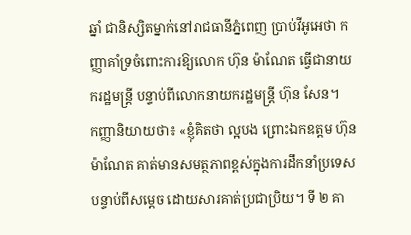ឆ្នាំ ជានិស្សិតម្នាក់នៅរាជធានីភ្នំពេញ ប្រាប់វីអូអេថា កញ្ញាគាំទ្រចំពោះការឱ្យលោក ហ៊ុន ម៉ាណែត ធ្វើជានាយករដ្ឋមន្ត្រី បន្ទាប់ពីលោកនាយករដ្ឋមន្ត្រី ហ៊ុន សែន។
កញ្ញានិយាយថា៖ «ខ្ញុំគិតថា ល្អបង ព្រោះឯកឧត្តម ហ៊ុន ម៉ាណែត គាត់មានសមត្ថភាពខ្ពស់ក្នុងការដឹកនាំប្រទេសបន្ទាប់ពីសម្តេច ដោយសារគាត់ប្រជាប្រិយ។ ទី ២ គា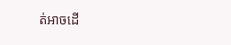ត់អាចដើ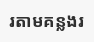រតាមគន្លងរ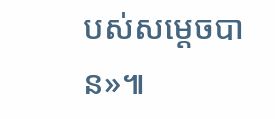បស់សម្តេចបាន»៕